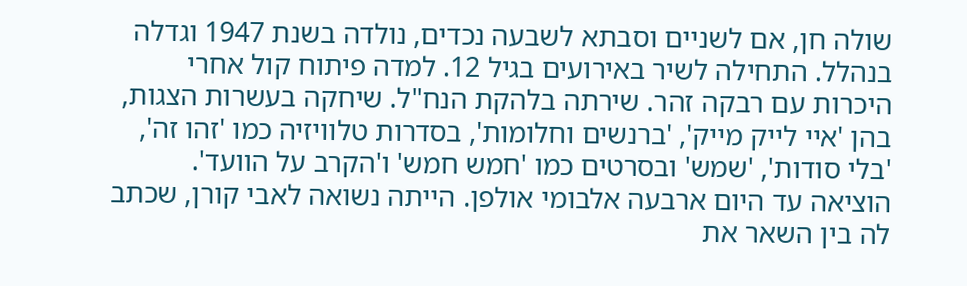שולה חן, אם לשניים וסבתא לשבעה נכדים, נולדה בשנת 1947 וגדלה בנהלל. התחילה לשיר באירועים בגיל 12. למדה פיתוח קול אחרי היכרות עם רבקה זהר. שירתה בלהקת הנח"ל. שיחקה בעשרות הצגות, בהן 'איי לייק מייק', 'ברנשים וחלומות', בסדרות טלוויזיה כמו 'זהו זה', 'בלי סודות', 'שמש' ובסרטים כמו 'חמש חמש' ו'הקרב על הוועד'. הוציאה עד היום ארבעה אלבומי אולפן. הייתה נשואה לאבי קורן, שכתב לה בין השאר את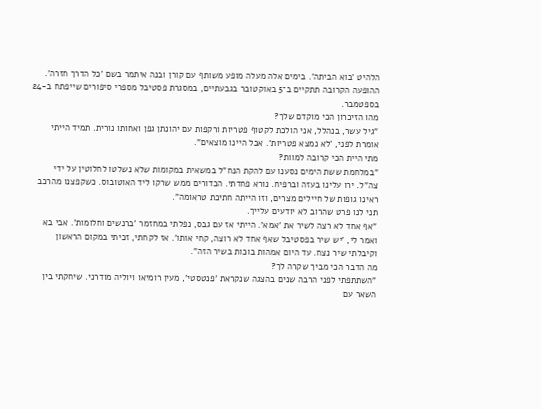הלהיט 'בוא הביתה'. בימים אלה מעלה מופע משותף עם קורן ובנה איתמר בשם 'כל הדרך חזרה'. ההופעה הקרובה תתקיים ב־5 באוקטובר בגבעתיים, במסגרת פסטיבל מספרי סיפורים שייפתח ב-24 בספטמבר.
מהו הזיכרון הכי מוקדם שלך?
"גיל עשר, בנהלל, אני הולכת לקטוף פטריות ורקפות עם יהונתן גפן ואחותו נורית. תמיד הייתי אומרת לפני, 'לא נמצא פטריות'. אבל היינו מוצאים".
מתי היית הכי קרובה למוות?
"במלחמת ששת הימים נסענו עם להקת הנח"ל במשאית במקומות שלא נשלטו לחלוטין על ידי צה"ל. ירו עלינו בעזה וברפיח. נורא פחדתי. הכדורים ממש שרקו ליד האוטובוס. כשקפצנו מהרכב ראינו גופות של חיילים מצרים, וזו הייתה חתיכת טראומה".
תני לנו פרט שהרוב לא יודעים עלייך.
"אף אחד לא רצה לשיר את 'אמא'. הייתי אז עם גבס, נפלתי במחזמר 'ברנשים וחלומות'. אבי בא ואמר לי, 'יש שיר בפסטיבל שאף אחד לא רוצה, קחי אותו'. אז לקחתי, זכיתי במקום הראשון וקיבלתי שיר נצח. עד היום אמהות בוכות בשיר הזה".
מה הדבר הכי מביך שקרה לך?
"השתתפתי לפני הרבה שנים בהצגה שנקראת 'פנטסטי', מעין רומיאו ויוליה מודרני. שיחקתי בין השאר עם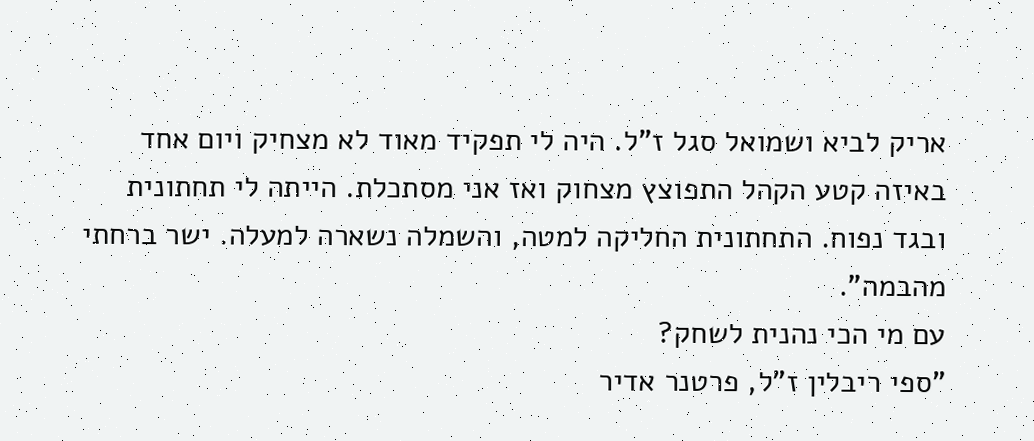אריק לביא ושמואל סגל ז"ל. היה לי תפקיד מאוד לא מצחיק ויום אחד באיזה קטע הקהל התפוצץ מצחוק ואז אני מסתכלת. הייתה לי תחתונית ובגד נפוח. התחתונית החליקה למטה, והשמלה נשארה למעלה. ישר ברחתי מהבמה".
עם מי הכי נהנית לשחק?
"ספי ריבלין ז"ל, פרטנר אדיר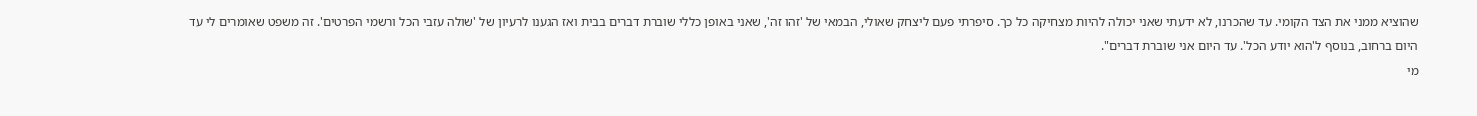שהוציא ממני את הצד הקומי. עד שהכרנו, לא ידעתי שאני יכולה להיות מצחיקה כל כך. סיפרתי פעם ליצחק שאולי, הבמאי של 'זהו זה', שאני באופן כללי שוברת דברים בבית ואז הגענו לרעיון של 'שולה עזבי הכל ורשמי הפרטים'. זה משפט שאומרים לי עד היום ברחוב, בנוסף ל'הוא יודע הכל'. עד היום אני שוברת דברים".
מי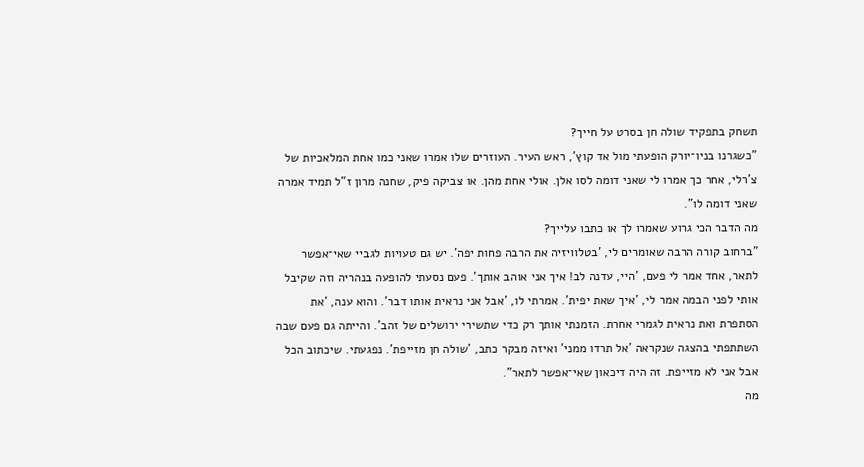תשחק בתפקיד שולה חן בסרט על חייך?
"כשגרנו בניו־יורק הופעתי מול אד קוץ', ראש העיר. העוזרים שלו אמרו שאני כמו אחת המלאכיות של צ'רלי, אחר כך אמרו לי שאני דומה לסו אלן. אולי אחת מהן. או צביקה פיק, שחנה מרון ז"ל תמיד אמרה שאני דומה לו".
מה הדבר הכי גרוע שאמרו לך או כתבו עלייך?
"ברחוב קורה הרבה שאומרים לי, 'בטלוויזיה את הרבה פחות יפה'. יש גם טעויות לגביי שאי־אפשר לתאר, אחד אמר לי פעם, 'היי, עדנה לב! איך אני אוהב אותך'. פעם נסעתי להופעה בנהריה וזה שקיבל אותי לפני הבמה אמר לי, 'איך שאת יפית'. אמרתי לו, 'אבל אני נראית אותו דבר'. והוא ענה, 'את הסתפרת ואת נראית לגמרי אחרת. הזמנתי אותך רק כדי שתשירי ירושלים של זהב'. והייתה גם פעם שבה השתתפתי בהצגה שנקראה 'אל תרדו ממני' ואיזה מבקר כתב, 'שולה חן מזייפת'. נפגעתי. שיכתוב הכל אבל אני לא מזייפת. זה היה דיכאון שאי־אפשר לתאר".
מה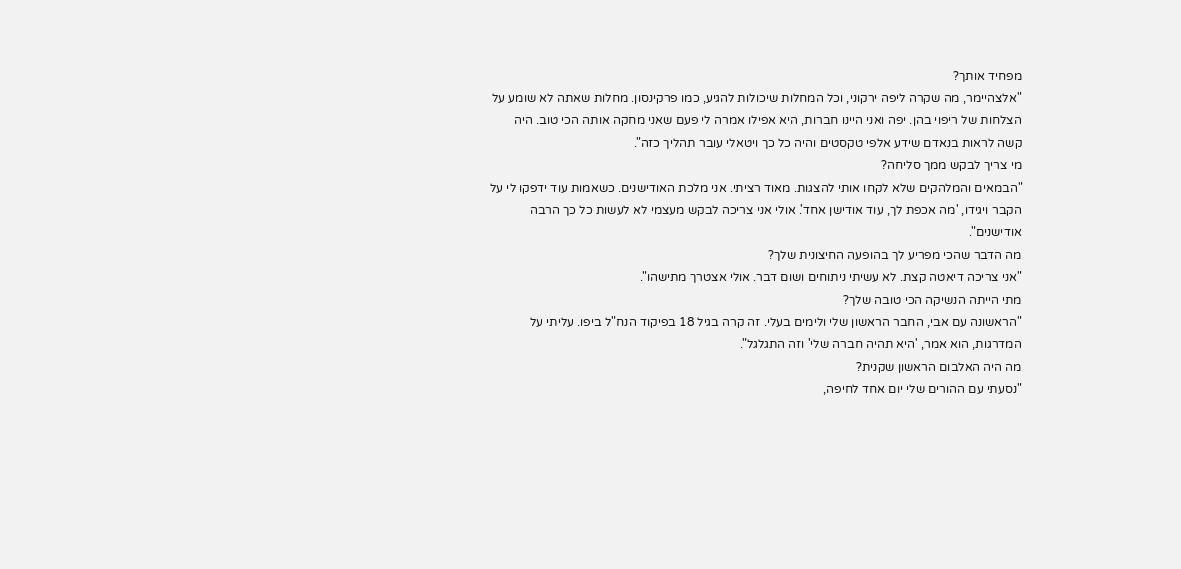מפחיד אותך?
"אלצהיימר, מה שקרה ליפה ירקוני, וכל המחלות שיכולות להגיע, כמו פרקינסון. מחלות שאתה לא שומע על הצלחות של ריפוי בהן. יפה ואני היינו חברות, היא אפילו אמרה לי פעם שאני מחקה אותה הכי טוב. היה קשה לראות בנאדם שידע אלפי טקסטים והיה כל כך ויטאלי עובר תהליך כזה".
מי צריך לבקש ממך סליחה?
"הבמאים והמלהקים שלא לקחו אותי להצגות. מאוד רציתי. אני מלכת האודישנים. כשאמות עוד ידפקו לי על הקבר ויגידו, 'מה אכפת לך, עוד אודישן אחד'. אולי אני צריכה לבקש מעצמי לא לעשות כל כך הרבה אודישנים".
מה הדבר שהכי מפריע לך בהופעה החיצונית שלך?
"אני צריכה דיאטה קצת. לא עשיתי ניתוחים ושום דבר. אולי אצטרך מתישהו".
מתי הייתה הנשיקה הכי טובה שלך?
"הראשונה עם אבי, החבר הראשון שלי ולימים בעלי. זה קרה בגיל 18 בפיקוד הנח"ל ביפו. עליתי על המדרגות, הוא אמר, 'היא תהיה חברה שלי' וזה התגלגל".
מה היה האלבום הראשון שקנית?
"נסעתי עם ההורים שלי יום אחד לחיפה,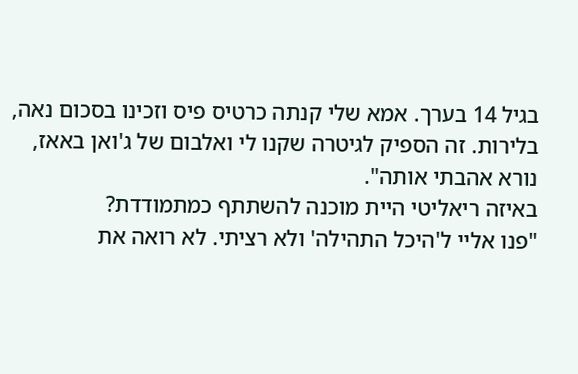בגיל 14 בערך. אמא שלי קנתה כרטיס פיס וזכינו בסכום נאה, בלירות. זה הספיק לגיטרה שקנו לי ואלבום של ג'ואן באאז, נורא אהבתי אותה".
באיזה ריאליטי היית מוכנה להשתתף כמתמודדת?
"פנו אליי ל'היכל התהילה' ולא רציתי. לא רואה את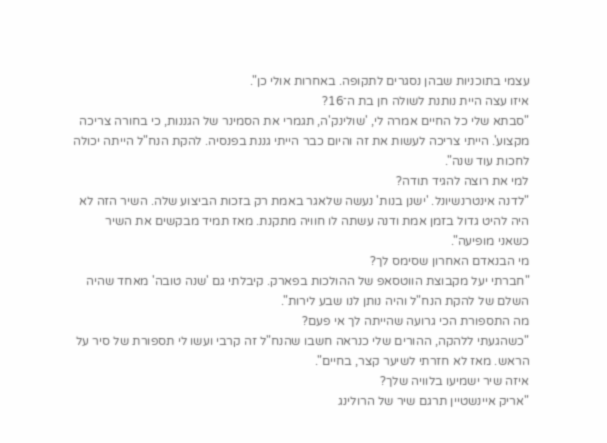עצמי בתוכניות שבהן נסגרים לתקופה. באחרות אולי כן".
איזו עצה היית נותנת לשולה חן בת ה־16?
"סבתא שלי כל החיים אמרה לי, 'שולינק'ה, תגמרי את הסמינר של הגננות, כי בחורה צריכה מקצוע'. הייתי צריכה לעשות את זה והיום כבר הייתי גננת בפנסיה. להקת הנח"ל הייתה יכולה לחכות עוד שנה".
למי את רוצה להגיד תודה?
"לדנה אינטרנשיונל. 'ישנן בנות' נעשה שלאגר באמת רק בזכות הביצוע שלה. השיר הזה לא היה להיט גדול בזמן אמת ודנה עשתה לו חוויה מתקנת. מאז תמיד מבקשים את השיר כשאני מופיעה".
מי הבנאדם האחרון שסימס לך?
"חברתי יעל מקבוצת הווטסאפ של ההולכות בפארק. קיבלתי גם 'שנה טובה' מאחד שהיה השלם של להקת הנח"ל והיה נותן לנו שבע לירות".
מה התספורת הכי גרועה שהייתה לך אי פעם?
"כשהגעתי ללהקה, ההורים שלי כנראה חשבו שהנח"ל זה קרבי ועשו לי תספורת של סיר על הראש. מאז לא חזרתי לשיער קצר, בחיים".
איזה שיר ישמיעו בלוויה שלך?
"אריק איינשטיין תרגם שיר של הרולינג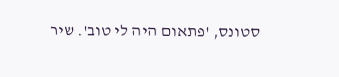סטונס, 'פתאום היה לי טוב'. שיר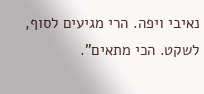נאיבי ויפה. הרי מגיעים לסוף, לשקט. הכי מתאים".